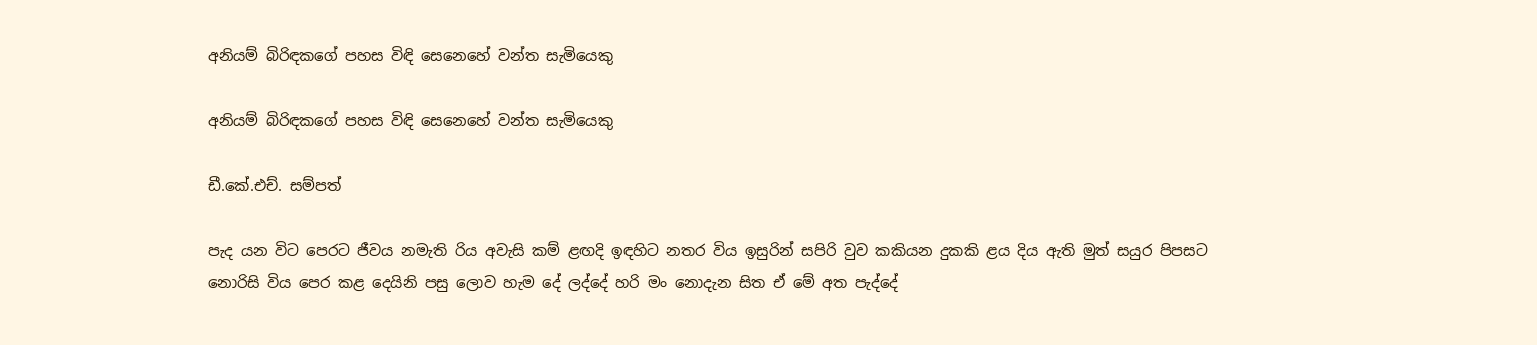අනියම් බිරිඳකගේ පහස විඳි සෙනෙහේ වන්ත සැමියෙකු

අනියම් බිරිඳකගේ පහස විඳි සෙනෙහේ වන්ත සැමියෙකු

ඩී.කේ.එච්. සම්පත්

පැද යන විට පෙරට ජීවය නමැති රිය අවැසි කම් ළඟදි ඉඳහිට නතර විය ඉසුරින් සපිරි වුව කකියන දුකකි ළය දිය ඇති මුත් සයුර පිපසට නොරිසි විය පෙර කළ දෙයිනි පසු ලොව හැම දේ ලද්දේ හරි මං නොදැන සිත ඒ මේ අත පැද්දේ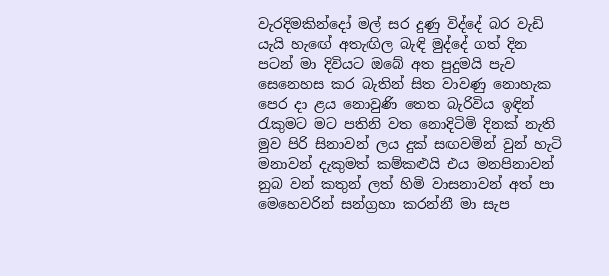වැරදිමකින්දෝ මල් සර දුණු විද්දේ බර වැඩි යැයි හැඟේ අතැඟිල බැඳි මුද්දේ ගත් දින පටන් මා දිවියට ඔබේ අත පුදුමයි පැව සෙනෙහස කර බැතින් සිත වාවණු නොහැක පෙර දා ළය නොවුණි තෙත බැරිවිය ඉඳින් රැකුමට මට පතිනි වත නොදිටිමි දිනක් නැති මුව පිරි සිනාවන් ලය දුක් සඟවමින් වුන් හැටි මනාවන් දැකුමත් කම්කළුයි එය මනපිනාවන් නුබ වන් කතුන් ලත් හිමි වාසනාවන් අත් පා මෙහෙවරින් සන්ග්‍රහා කරන්නී මා සැප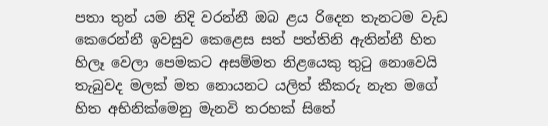පතා තුන් යම නිදි වරන්නී ඔබ ළය රිදෙන තැනටම වැඩ කෙරෙන්නී ඉවසුව කෙළෙස සත් පත්තිනි ඇතින්නී හිත හිලෑ වෙලා පෙමකට අසම්මත නිළයෙකු තුටු නොවෙයි තැබුවද මලක් මත නොයනට යලිත් කීකරු නැත මගේ හිත අභිනික්මෙනු මැනවි තරහක් සිතේ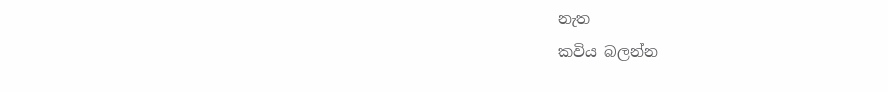නැත
කවිය බලන්න